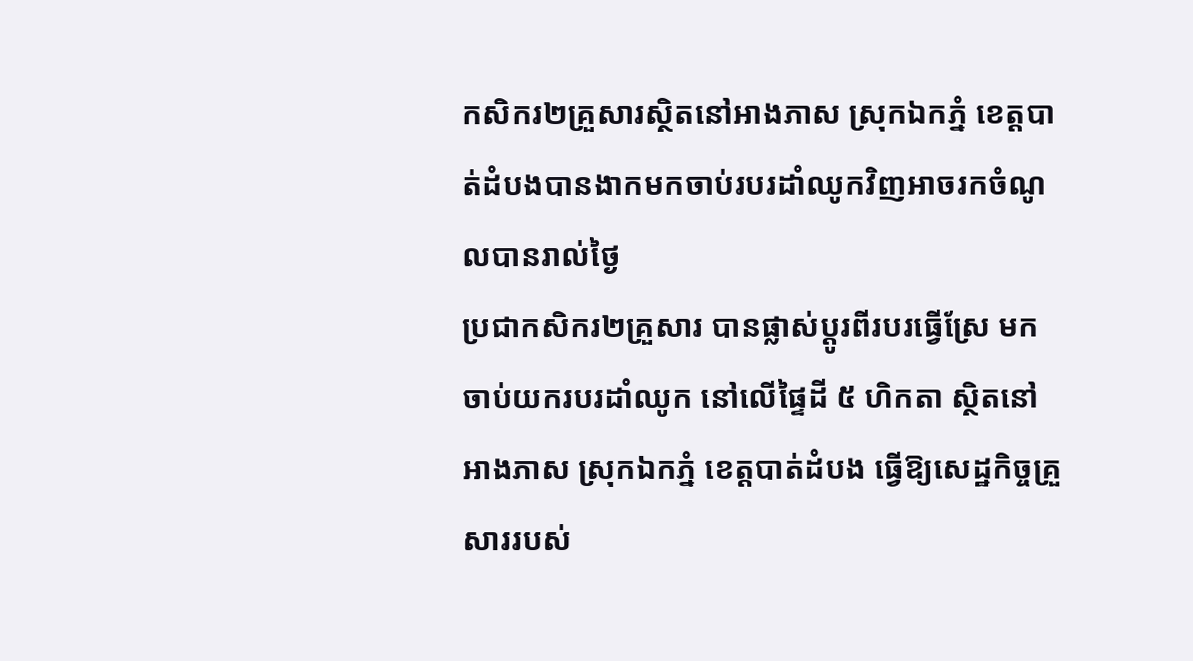កសិករ២គ្រួសារស្ថិតនៅអាងភាស ស្រុកឯកភ្នំ ខេត្តបាត់ដំបងបានងាកមកចាប់របរដាំឈូកវិញអាចរកចំណូលបានរាល់ថ្ងៃ
ប្រជាកសិករ២គ្រួសារ បានផ្លាស់ប្ដូរពីរបរធ្វើស្រែ មកចាប់យករបរដាំឈូក នៅលើផ្ទៃដី ៥ ហិកតា ស្ថិតនៅអាងភាស ស្រុកឯកភ្នំ ខេត្តបាត់ដំបង ធ្វើឱ្យសេដ្ឋកិច្ចគ្រួសាររបស់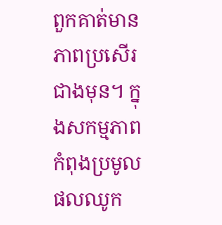ពួកគាត់មានភាពប្រសើរជាងមុន។ ក្នុងសកម្មភាពកំពុងប្រមូលផលឈូក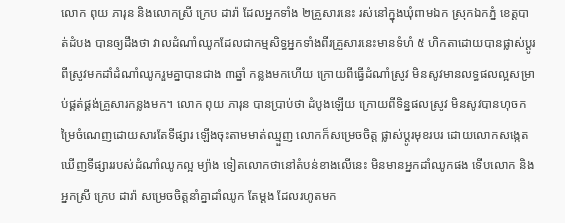លោក ពុយ ភារុន និងលោកស្រី ក្រេប ដារ៉ា ដែលអ្នកទាំង ២គ្រួសារនេះ រស់នៅក្នុងឃុំពាមឯក ស្រុកឯកភ្នំ ខេត្តបាត់ដំបង បានឲ្យដឹងថា វាលដំណាំឈូកដែលជាកម្មសិទ្ធអ្នកទាំងពីរគ្រួសារនេះមានទំហំ ៥ ហិកតាដោយបានផ្លាស់ប្តូរពីស្រូវមកដាំដំណាំឈូករួមគ្នាបានជាង ៣ឆ្នាំ កន្លងមកហើយ ក្រោយពីធ្វើដំណាំស្រូវ មិនសូវមានលទ្ធផលល្អសម្រាប់ផ្គត់ផ្គង់គ្រួសារកន្លងមក។ លោក ពុយ ភារុន បានប្រាប់ថា ដំបូងឡើយ ក្រោយពីទិន្នផលស្រូវ មិនសូវបានហុចកម្រៃចំណេញដោយសារតែទីផ្សារ ឡើងចុះតាមមាត់ឈ្មួញ លោកក៏សម្រេចចិត្ត ផ្លាស់ប្តូរមុខរបរ ដោយលោកសង្កេតឃើញទីផ្សាររបស់ដំណាំឈូកល្អ ម្យ៉ាង ទៀតលោកថានៅតំបន់ខាងលើនេះ មិនមានអ្នកដាំឈូកផង ទើបលោក និងអ្នកស្រី ក្រេប ដារ៉ា សម្រេចចិត្តនាំគ្នាដាំឈូក តែម្តង ដែលរហូតមក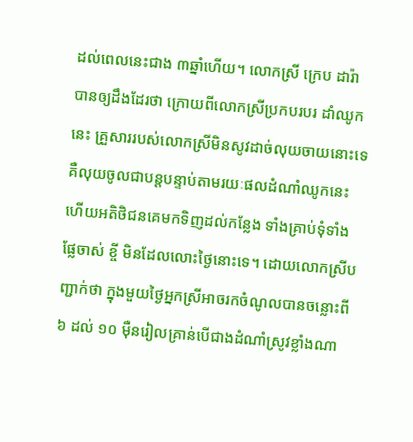ដល់ពេលនេះជាង ៣ឆ្នាំហើយ។ លោកស្រី ក្រេប ដារ៉ា បានឲ្យដឹងដែរថា ក្រោយពីលោកស្រីប្រកបរបរ ដាំឈូកនេះ គ្រួសាររបស់លោកស្រីមិនសូវដាច់លុយចាយនោះទេ គឺលុយចូលជាបន្តបន្ទាប់តាមរយៈផលដំណាំឈូកនេះ ហើយអតិថិជនគេមកទិញដល់កន្លែង ទាំងគ្រាប់ទុំទាំង ផ្លែចាស់ ខ្ចី មិនដែលលោះថ្ងៃនោះទេ។ ដោយលោកស្រីបញ្ជាក់ថា ក្នុងមួយថ្ងៃអ្នកស្រីអាចរកចំណូលបានចន្លោះពី ៦ ដល់ ១០ មុឺនរៀលគ្រាន់បើជាងដំណាំស្រូវខ្លាំងណា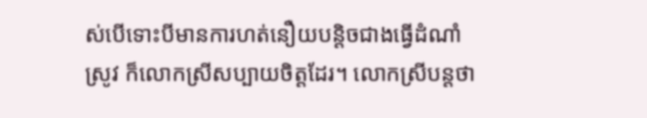ស់បើទោះបីមានការហត់នឿយបន្តិចជាងធ្វើដំណាំស្រូវ ក៏លោកស្រីសប្បាយចិត្តដែរ។ លោកស្រីបន្តថា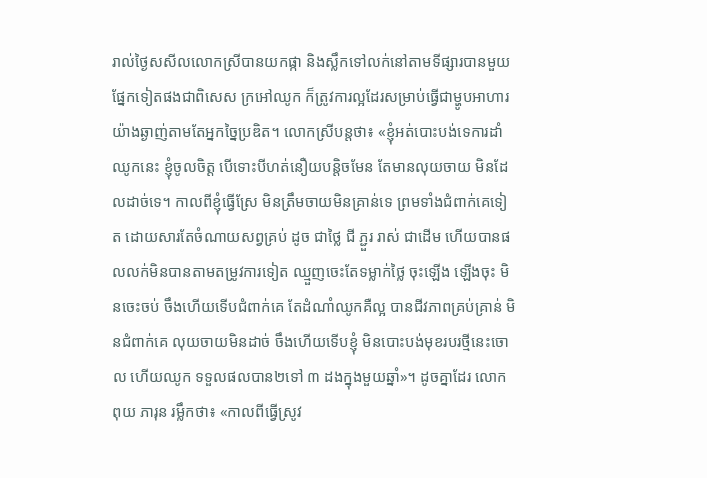រាល់ថ្ងៃសសីលលោកស្រីបានយកផ្កា និងស្លឹកទៅលក់នៅតាមទីផ្សារបានមួយផ្នែកទៀតផងជាពិសេស ក្រអៅឈូក ក៏ត្រូវការល្អដែរសម្រាប់ធ្វើជាម្ហូបអាហារយ៉ាងឆ្ងាញ់តាមតែអ្នកច្នៃប្រឌិត។ លោកស្រីបន្តថា៖ «ខ្ញុំអត់បោះបង់ទេការដាំឈូកនេះ ខ្ញុំចូលចិត្ត បើទោះបីហត់នឿយបន្តិចមែន តែមានលុយចាយ មិនដែលដាច់ទេ។ កាលពីខ្ញុំធ្វើស្រែ មិនត្រឹមចាយមិនគ្រាន់ទេ ព្រមទាំងជំពាក់គេទៀត ដោយសារតែចំណាយសព្វគ្រប់ ដូច ជាថ្លៃ ជី ភ្ជួរ រាស់ ជាដើម ហើយបានផលលក់មិនបានតាមតម្រូវការទៀត ឈ្មួញចេះតែទម្លាក់ថ្លៃ ចុះឡើង ឡើងចុះ មិនចេះចប់ ចឹងហើយទើបជំពាក់គេ តែដំណាំឈូកគឺល្អ បានជីវភាពគ្រប់គ្រាន់ មិនជំពាក់គេ លុយចាយមិនដាច់ ចឹងហើយទើបខ្ញុំ មិនបោះបង់មុខរបរថ្មីនេះចោល ហើយឈូក ទទួលផលបាន២ទៅ ៣ ដងក្នុងមួយឆ្នាំ»។ ដូចគ្នាដែរ លោក ពុយ ភារុន រម្លឹកថា៖ «កាលពីធ្វើស្រូវ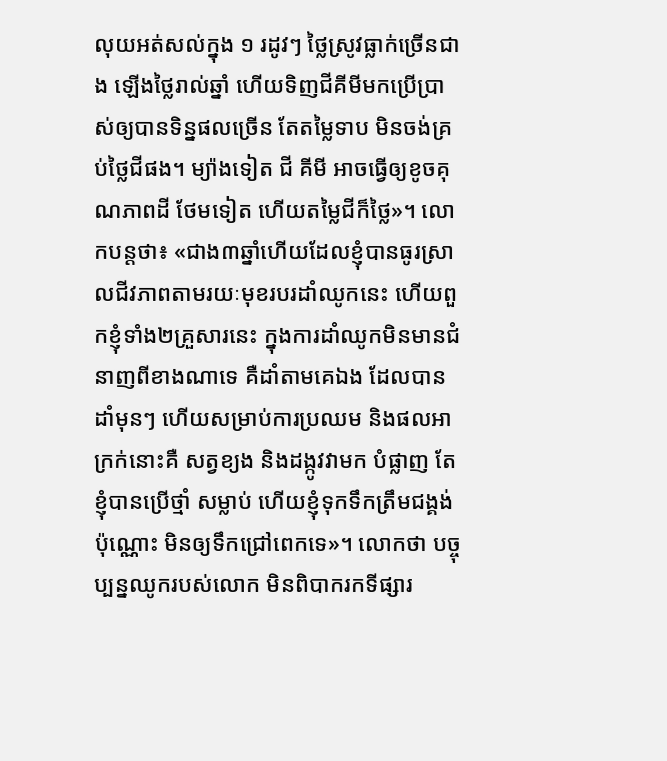លុយអត់សល់ក្នុង ១ រដូវៗ ថ្លៃស្រូវធ្លាក់ច្រើនជាង ឡើងថ្លៃរាល់ឆ្នាំ ហើយទិញជីគីមីមកប្រើប្រាស់ឲ្យបានទិន្នផលច្រើន តែតម្លៃទាប មិនចង់គ្រប់ថ្លៃជីផង។ ម្យ៉ាងទៀត ជី គីមី អាចធ្វើឲ្យខូចគុណភាពដី ថែមទៀត ហើយតម្លៃជីក៏ថ្លៃ»។ លោកបន្តថា៖ «ជាង៣ឆ្នាំហើយដែលខ្ញុំបានធូរស្រាលជីវភាពតាមរយៈមុខរបរដាំឈូកនេះ ហើយពួកខ្ញុំទាំង២គ្រួសារនេះ ក្នុងការដាំឈូកមិនមានជំនាញពីខាងណាទេ គឺដាំតាមគេឯង ដែលបានដាំមុនៗ ហើយសម្រាប់ការប្រឈម និងផលអាក្រក់នោះគឺ សត្វខ្យង និងដង្កូវវាមក បំផ្លាញ តែខ្ញុំបានប្រើថ្មាំ សម្លាប់ ហើយខ្ញុំទុកទឹកត្រឹមជង្គង់ប៉ុណ្ណោះ មិនឲ្យទឹកជ្រៅពេកទេ»។ លោកថា បច្ចុប្បន្នឈូករបស់លោក មិនពិបាករកទីផ្សារ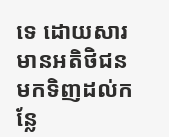ទេ ដោយសារមានអតិថិជនមកទិញដល់កន្លែ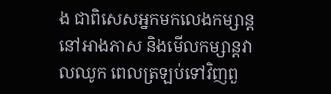ង ជាពិសេសអ្នកមកលេងកម្សាន្ដនៅអាងភាស និងមើលកម្សាន្តវាលឈូក ពេលត្រឡប់ទៅវិញពួ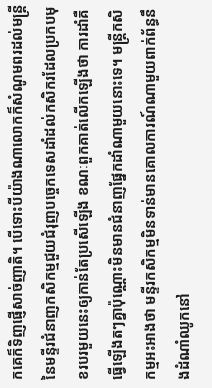កគេក៏ទិញផ្ញើសាច់ញាតិ។ បើទោះបីយ៉ាងណាលោកក៏សំណូមពរដល់មន្ត្រីនៃមន្ទីរជំនាញកសិកម្មជួយជំរុញបច្ចេកទេសដាំដល់កសិករដែលប្រកបមុខរបរមួយនេះឲ្យកាន់តែប្រសើឡើង ខណៈពួកគាត់លើកឡើងថា ការដាំគឺធ្វើឡើងតៗគ្នាប៉ុណ្ណោះមិនមានជំនាញផ្នែកដាំណាមួយនោះទេ។ មន្ត្រីកសិកម្មអះអាងថា មន្ទីរកសិកម្មមិនទាន់មានគោលការណ៍ណាមួយពាក់ព័ន្ធនឹងដំណាំឈូកនៅ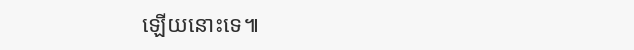ឡើយនោះទេ៕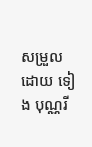សម្រួលដោយ ទៀង បុណ្ណរី